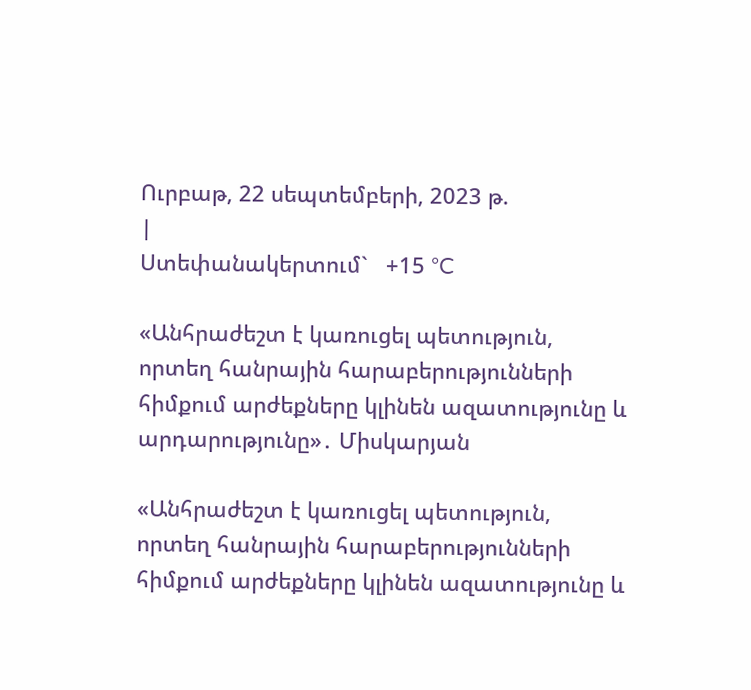Ուրբաթ, 22 սեպտեմբերի, 2023 թ.
|
Ստեփանակերտում`   +15 °C

«Անհրաժեշտ է կառուցել պետություն, որտեղ հանրային հարաբերությունների հիմքում արժեքները կլինեն ազատությունը և արդարությունը»․ Միսկարյան

«Անհրաժեշտ է կառուցել պետություն, որտեղ հանրային հարաբերությունների հիմքում արժեքները կլինեն ազատությունը և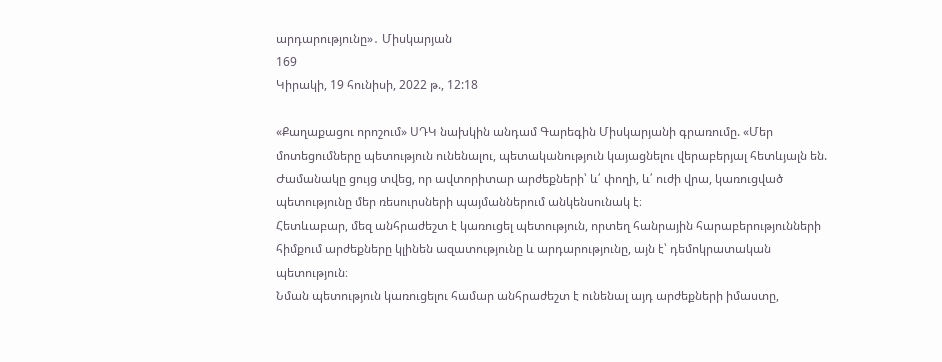արդարությունը»․ Միսկարյան
169
Կիրակի, 19 հունիսի, 2022 թ., 12:18

«Քաղաքացու որոշում» ՍԴԿ նախկին անդամ Գարեգին Միսկարյանի գրառումը. «Մեր մոտեցումները պետություն ունենալու, պետականություն կայացնելու վերաբերյալ հետևյալն են.
Ժամանակը ցույց տվեց, որ ավտորիտար արժեքների՝ և՛ փողի, և՛ ուժի վրա, կառուցված պետությունը մեր ռեսուրսների պայմաններում անկենսունակ է։
Հետևաբար, մեզ անհրաժեշտ է կառուցել պետություն, որտեղ հանրային հարաբերությունների հիմքում արժեքները կլինեն ազատությունը և արդարությունը, այն է՝ դեմոկրատական պետություն։
Նման պետություն կառուցելու համար անհրաժեշտ է ունենալ այդ արժեքների իմաստը,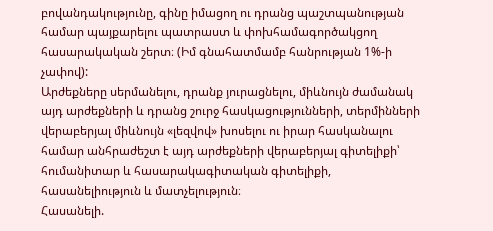բովանդակությունը, գինը իմացող ու դրանց պաշտպանության համար պայքարելու պատրաստ և փոխհամագործակցող հասարակական շերտ։ (Իմ գնահատմամբ հանրության 1%-ի չափով):
Արժեքները սերմանելու, դրանք յուրացնելու, միևնույն ժամանակ այդ արժեքների և դրանց շուրջ հասկացությունների, տերմինների վերաբերյալ միևնույն «լեզվով» խոսելու ու իրար հասկանալու համար անհրաժեշտ է այդ արժեքների վերաբերյալ գիտելիքի՝ հումանիտար և հասարակագիտական գիտելիքի, հասանելիություն և մատչելություն։
Հասանելի.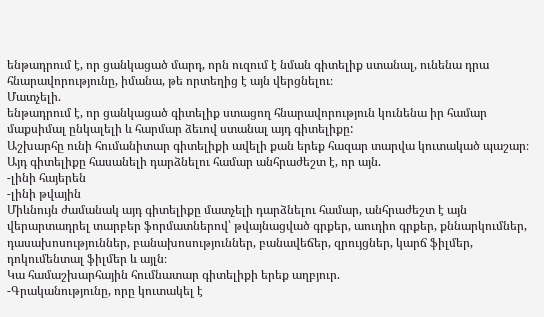ենթադրում է, որ ցանկացած մարդ, որն ուզում է նման գիտելիք ստանալ, ունենա դրա հնարավորությունը, իմանա, թե որտեղից է այն վերցնելու։
Մատչելի.
ենթադրում է, որ ցանկացած գիտելիք ստացող հնարավորություն կունենա իր համար մաքսիմալ ընկալելի և հարմար ձեւով ստանալ այդ գիտելիքը:
Աշխարհը ունի հումանիտար գիտելիքի ավելի քան երեք հազար տարվա կուտակած պաշար։ Այդ գիտելիքը հասանելի դարձնելու համար անհրաժեշտ է, որ այն.
-լինի հայերեն
-լինի թվային
Միևնույն ժամանակ այդ գիտելիքը մատչելի դարձնելու համար, անհրաժեշտ է այն վերարտադրել տարբեր ֆորմատներով՝ թվայնացված գրքեր, աուդիո գրքեր, քննարկումներ, դասախոսություններ, բանախոսություններ, բանավեճեր, զրույցներ, կարճ ֆիլմեր, դոկումենտալ ֆիլմեր և այլն։
Կա համաշխարհային հումնատար գիտելիքի երեք աղբյուր.
-Գրականությունը, որը կուտակել է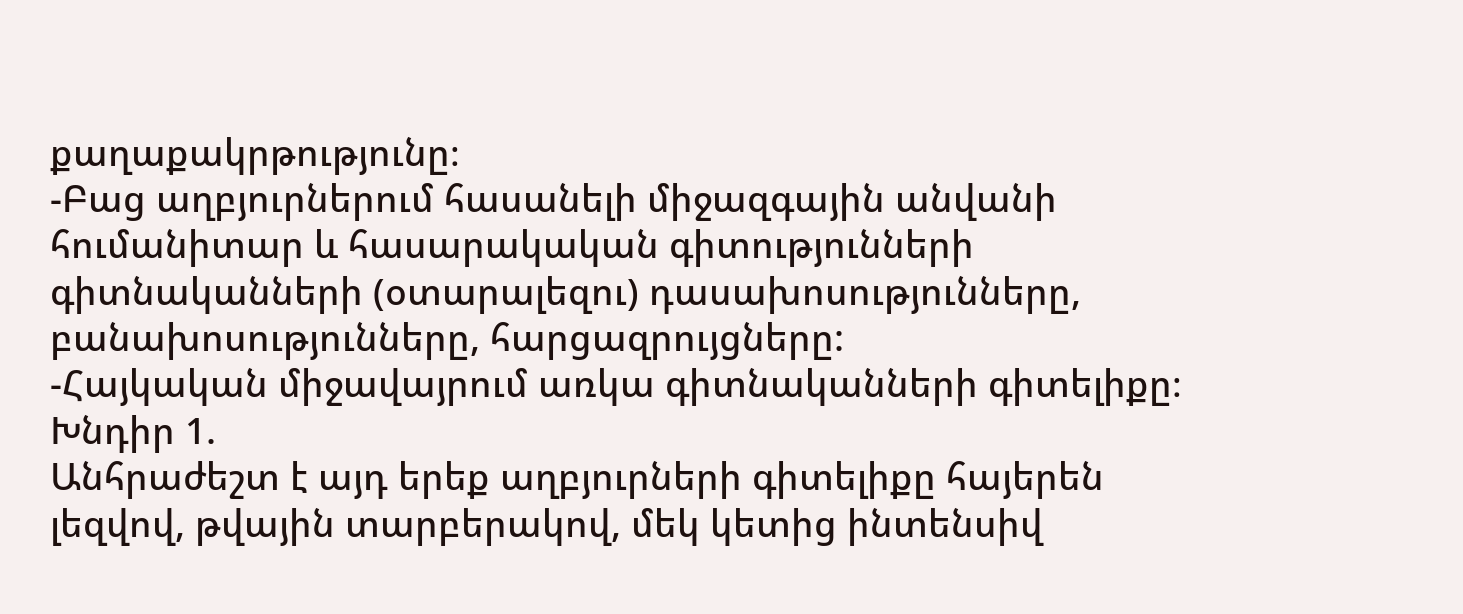քաղաքակրթությունը։
-Բաց աղբյուրներում հասանելի միջազգային անվանի հումանիտար և հասարակական գիտությունների գիտնականների (օտարալեզու) դասախոսությունները, բանախոսությունները, հարցազրույցները:
-Հայկական միջավայրում առկա գիտնականների գիտելիքը։
Խնդիր 1.
Անհրաժեշտ է այդ երեք աղբյուրների գիտելիքը հայերեն լեզվով, թվային տարբերակով, մեկ կետից ինտենսիվ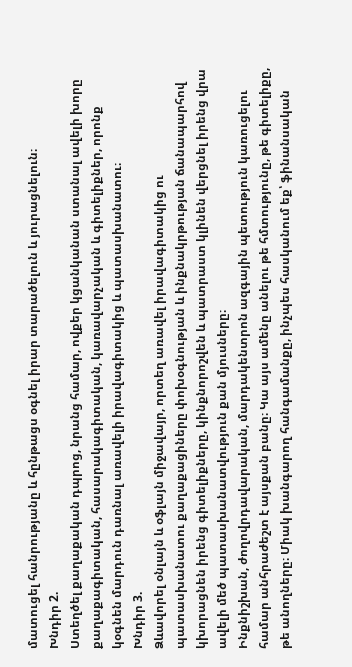մատուցել հանրությանը և հընթացս օգնել իրար տարածելուն և յուրացնելուն։
Խնդիր 2.
Ստեղծել քաղաքական դպրոց, նրանց համար, ովքեր կցանկանան ստանալ ավելի խորը քաղաքագիտական, հասարակագիտական, կառավարչական և գիտելիքներ, որոնք կօգնեն մարդուն դառնալ առավելի իրավագիտակից և պատասխանատու։
Խնդիր 3.
Ձևավորել օնլայն և օֆլայն միջավայր, որտեղ առավել իրավագիտակից ու պատասխանատու քաղաքացիները փոխօգնության և ինքնակրթության ճանապարհով կխորացնեն իրենց գիտելիքները, կինքնորոշվեն և պատրաստ կլինեն վերցնել իրենց վրա ավելի մեծ պատասխանատվություն քան մյուսները։
Ինքնիշխան, ժողովրդավարական, մարդակենտրոն ազգային պետություն կառուցելու համար անհրաժեշտ է այսքան բանը։ Կա այս ամենը անելու թե հմտությունը, թե գիտելիքը, թե անողները։ Միակ խանգարող հանգամանքը, ինչպես հասկանում եք՝ ֆինանսական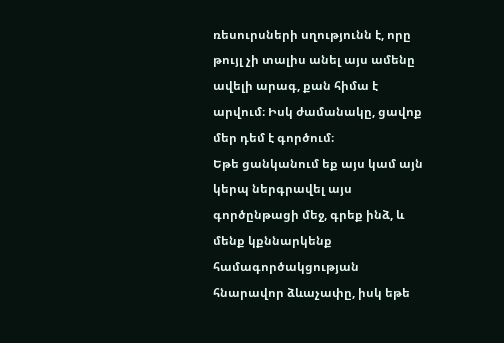ռեսուրսների սղությունն է, որը թույլ չի տալիս անել այս ամենը ավելի արագ, քան հիմա է արվում։ Իսկ ժամանակը, ցավոք մեր դեմ է գործում։
Եթե ցանկանում եք այս կամ այն կերպ ներգրավել այս գործընթացի մեջ, գրեք ինձ, և մենք կքննարկենք համագործակցության հնարավոր ձևաչափը, իսկ եթե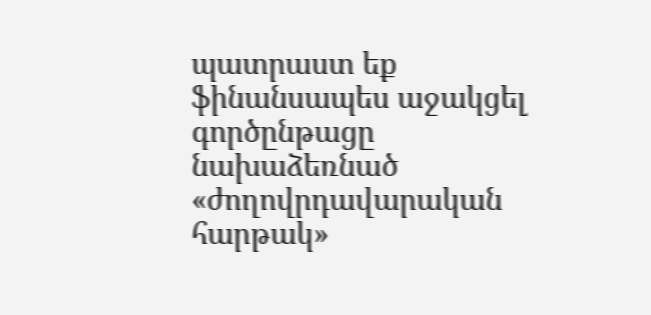պատրաստ եք ֆինանսապես աջակցել գործընթացը նախաձեռնած «ժողովրդավարական հարթակ»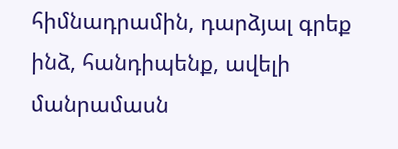հիմնադրամին, դարձյալ գրեք ինձ, հանդիպենք, ավելի մանրամասն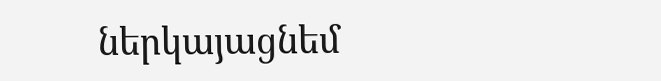ներկայացնեմ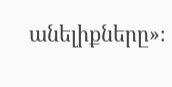անելիքները»։